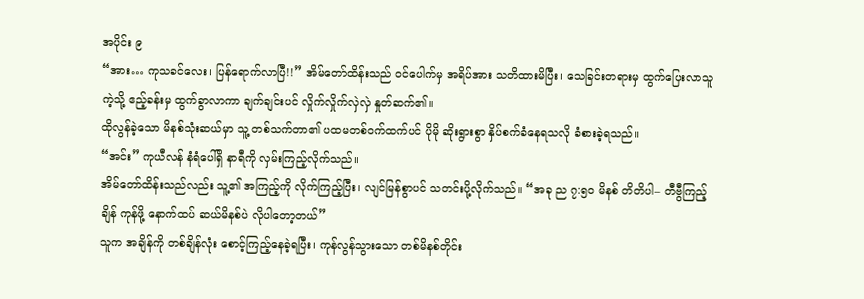အပိုင်း ၉
“အား… ကုသခင်လေး၊ ပြန်ရောက်လာပြီ!!” အိမ်တော်ထိန်းသည် ဝင်ပေါက်မှ အရိပ်အား သတိထားမိပြီး၊ သေခြင်းတရားမှ ထွက်ပြေးလာသူကဲ့သို့ ဧည့်ခန်းမှ ထွက်ခွာလာကာ ချက်ချင်းပင် လှိုက်လှိုက်လှဲလှဲ နှုတ်ဆက်၏။
ထိုလွန်ခဲ့သော မိနစ်သုံးဆယ်မှာ သူ့ တစ်သက်တာ၏ ပထမတစ်ဝက်ထက်ပင် ပိုမို ဆိုးရွားစွာ နှိပ်စက်ခံနေရသလို ခံစားခဲ့ရသည်။
“အင်း” ကုယီလန် နံရံပေါ်ရှိ နာရီကို လှမ်းကြည့်လိုက်သည်။
အိမ်တော်ထိန်းသည်လည်း သူ့၏ အကြည့်ကို လိုက်ကြည့်ပြီး၊ လျင်မြန်စွာပင် သတင်းပို့လိုက်သည်။ “အခု ည ၇:၅၀ မိနစ် တိတိပါ– တီဗွီကြည့်ချိန် ကုန်ဖို့ နောက်ထပ် ဆယ်မိနစ်ပဲ လိုပါတော့တယ်”
သူက အချိန်ကို တစ်ချိန်လုံး စောင့်ကြည့်နေခဲ့ရပြီး၊ ကုန်လွန်သွားသော တစ်မိနစ်တိုင်း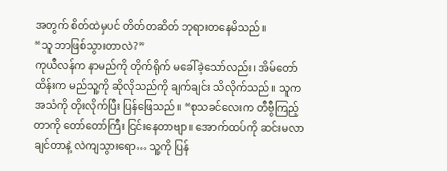အတွက် စိတ်ထဲမှပင် တိတ်တဆိတ် ဘုရားတနေမိသည်။
“သူ ဘာဖြစ်သွားတာလဲ?”
ကုယီလန်က နာမည်ကို တိုက်ရိုက် မခေါ်ခဲ့သော်လည်း၊ အိမ်တော်ထိန်းက မည်သူ့ကို ဆိုလိုသည်ကို ချက်ချင်း သိလိုက်သည်။ သူက အသံကို တိုးလိုက်ပြီး ပြန်ဖြေသည်။ “စုသခင်လေးက တီဗွီကြည့်တာကို တော်တော်ကြီး ငြင်းနေတာဗျာ။ အောက်ထပ်ကို ဆင်းမလာချင်တာနဲ့ လဲကျသွားရော… သူ့ကို ပြန်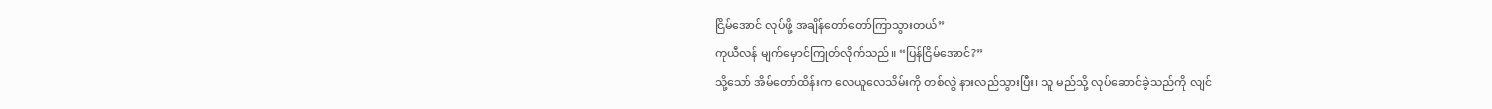ငြိမ်အောင် လုပ်ဖို့ အချိန်တော်တော်ကြာသွားတယ်”
ကုယီလန် မျက်မှောင်ကြုတ်လိုက်သည်။ “ပြန်ငြိမ်အောင်?”
သို့သော် အိမ်တော်ထိန်းက လေယူလေသိမ်းကို တစ်လွဲ နားလည်သွားပြီး၊ သူ မည်သို့ လုပ်ဆောင်ခဲ့သည်ကို လျင်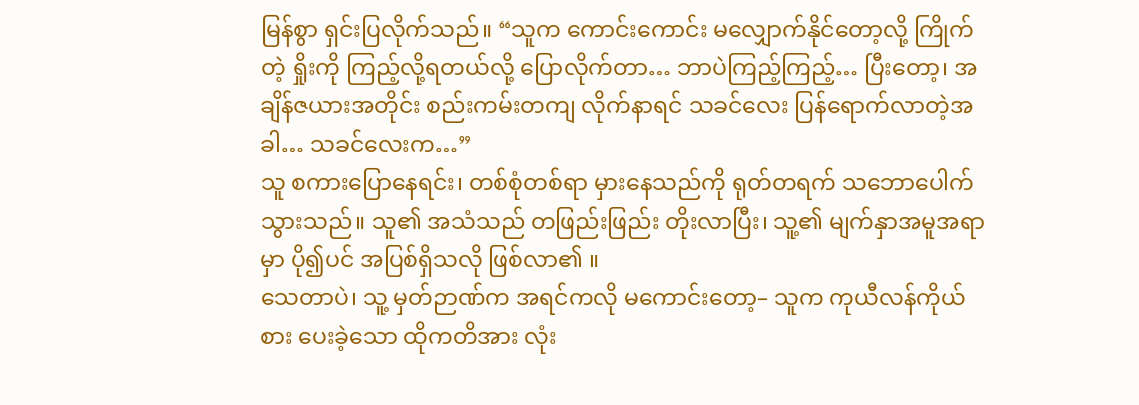မြန်စွာ ရှင်းပြလိုက်သည်။ “သူက ကောင်းကောင်း မလျှောက်နိုင်တော့လို့ ကြိုက်တဲ့ ရှိုးကို ကြည့်လို့ရတယ်လို့ ပြောလိုက်တာ… ဘာပဲကြည့်ကြည့်… ပြီးတော့၊ အချိန်ဇယားအတိုင်း စည်းကမ်းတကျ လိုက်နာရင် သခင်လေး ပြန်ရောက်လာတဲ့အခါ… သခင်လေးက…”
သူ စကားပြောနေရင်း၊ တစ်စုံတစ်ရာ မှားနေသည်ကို ရုတ်တရက် သဘောပေါက်သွားသည်။ သူ၏ အသံသည် တဖြည်းဖြည်း တိုးလာပြီး၊ သူ့၏ မျက်နှာအမူအရာမှာ ပို၍ပင် အပြစ်ရှိသလို ဖြစ်လာ၏ ။
သေတာပဲ၊ သူ့ မှတ်ဉာဏ်က အရင်ကလို မကောင်းတော့– သူက ကုယီလန်ကိုယ်စား ပေးခဲ့သော ထိုကတိအား လုံး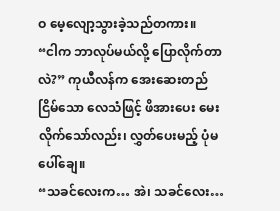ဝ မေ့လျော့သွားခဲ့သည်တကား။
“ငါက ဘာလုပ်မယ်လို့ ပြောလိုက်တာလဲ?” ကုယီလန်က အေးဆေးတည်ငြိမ်သော လေသံဖြင့် ဖိအားပေး မေးလိုက်သော်လည်း၊ လွှတ်ပေးမည့် ပုံမပေါ်ချေ။
“သခင်လေးက… အဲ၊ သခင်လေး…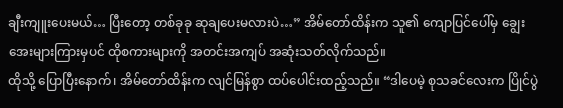ချီးကျူးပေးမယ်… ပြီးတော့ တစ်ခုခု ဆုချပေးမလားပဲ…” အိမ်တော်ထိန်းက သူ၏ ကျောပြင်ပေါ်မှ ချွေးအေးများကြားမှပင် ထိုစကားများကို အတင်းအကျပ် အဆုံးသတ်လိုက်သည်။
ထိုသို့ ပြောပြီးနောက်၊ အိမ်တော်ထိန်းက လျင်မြန်စွာ ထပ်ပေါင်းထည့်သည်။ “ဒါပေမဲ့ စုသခင်လေးက ပြိုင်ပွဲ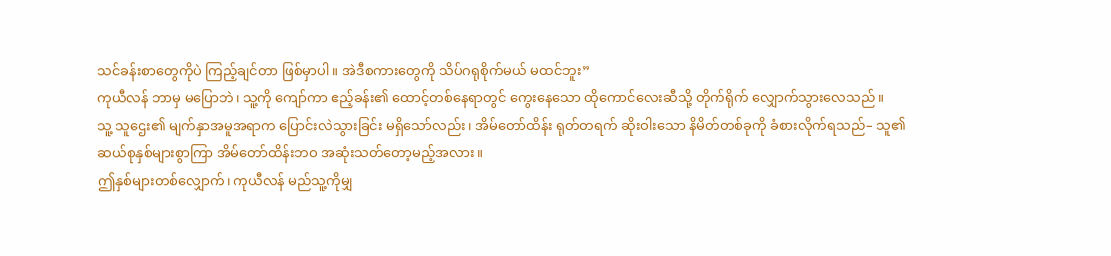သင်ခန်းစာတွေကိုပဲ ကြည့်ချင်တာ ဖြစ်မှာပါ။ အဲဒီစကားတွေကို သိပ်ဂရုစိုက်မယ် မထင်ဘူး”
ကုယီလန် ဘာမှ မပြောဘဲ၊ သူ့ကို ကျော်ကာ ဧည့်ခန်း၏ ထောင့်တစ်နေရာတွင် ကွေးနေသော ထိုကောင်လေးဆီသို့ တိုက်ရိုက် လျှောက်သွားလေသည်။
သူ့ သူဌေး၏ မျက်နှာအမူအရာက ပြောင်းလဲသွားခြင်း မရှိသော်လည်း၊ အိမ်တော်ထိန်း ရုတ်တရက် ဆိုးဝါးသော နိမိတ်တစ်ခုကို ခံစားလိုက်ရသည်– သူ၏ ဆယ်စုနှစ်များစွာကြာ အိမ်တော်ထိန်းဘဝ အဆုံးသတ်တော့မည့်အလား။
ဤနှစ်များတစ်လျှောက်၊ ကုယီလန် မည်သူ့ကိုမျှ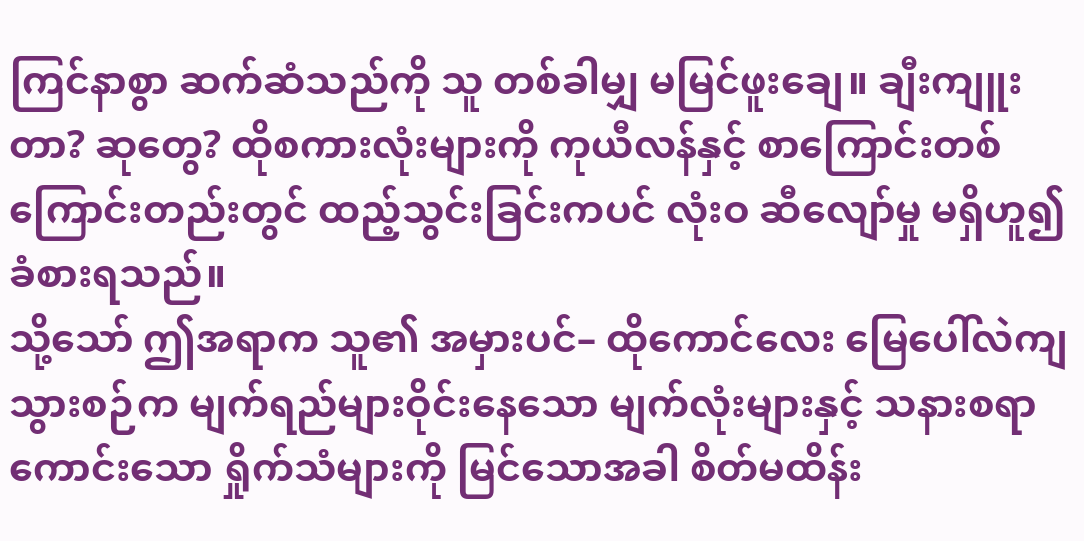ကြင်နာစွာ ဆက်ဆံသည်ကို သူ တစ်ခါမျှ မမြင်ဖူးချေ။ ချီးကျူးတာ? ဆုတွေ? ထိုစကားလုံးများကို ကုယီလန်နှင့် စာကြောင်းတစ်ကြောင်းတည်းတွင် ထည့်သွင်းခြင်းကပင် လုံးဝ ဆီလျော်မှု မရှိဟူ၍ ခံစားရသည်။
သို့သော် ဤအရာက သူ၏ အမှားပင်– ထိုကောင်လေး မြေပေါ်လဲကျသွားစဉ်က မျက်ရည်များဝိုင်းနေသော မျက်လုံးများနှင့် သနားစရာကောင်းသော ရှိုက်သံများကို မြင်သောအခါ စိတ်မထိန်း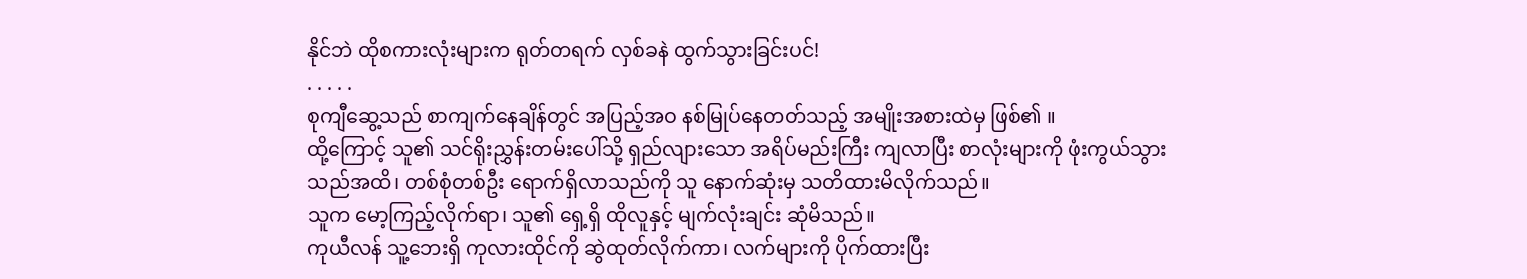နိုင်ဘဲ ထိုစကားလုံးများက ရုတ်တရက် လှစ်ခနဲ ထွက်သွားခြင်းပင်!
. . . . .
စုကျီဆွေ့သည် စာကျက်နေချိန်တွင် အပြည့်အဝ နစ်မြုပ်နေတတ်သည့် အမျိုးအစားထဲမှ ဖြစ်၏ ။
ထို့ကြောင့် သူ၏ သင်ရိုးညွှန်းတမ်းပေါ်သို့ ရှည်လျားသော အရိပ်မည်းကြီး ကျလာပြီး စာလုံးများကို ဖုံးကွယ်သွားသည်အထိ၊ တစ်စုံတစ်ဦး ရောက်ရှိလာသည်ကို သူ နောက်ဆုံးမှ သတိထားမိလိုက်သည်။
သူက မော့ကြည့်လိုက်ရာ၊ သူ၏ ရှေ့ရှိ ထိုလူနှင့် မျက်လုံးချင်း ဆုံမိသည်။
ကုယီလန် သူ့ဘေးရှိ ကုလားထိုင်ကို ဆွဲထုတ်လိုက်ကာ၊ လက်များကို ပိုက်ထားပြီး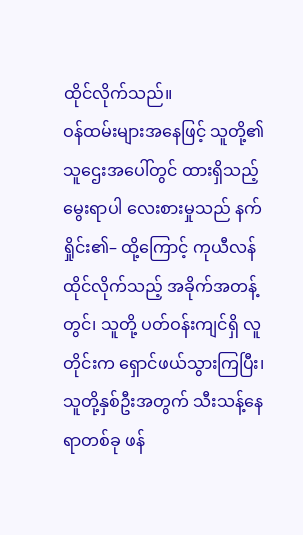ထိုင်လိုက်သည်။
ဝန်ထမ်းများအနေဖြင့် သူတို့၏ သူဌေးအပေါ်တွင် ထားရှိသည့် မွေးရာပါ လေးစားမှုသည် နက်ရှိုင်း၏– ထို့ကြောင့် ကုယီလန် ထိုင်လိုက်သည့် အခိုက်အတန့်တွင်၊ သူတို့ ပတ်ဝန်းကျင်ရှိ လူတိုင်းက ရှောင်ဖယ်သွားကြပြီး၊ သူတို့နှစ်ဦးအတွက် သီးသန့်နေရာတစ်ခု ဖန်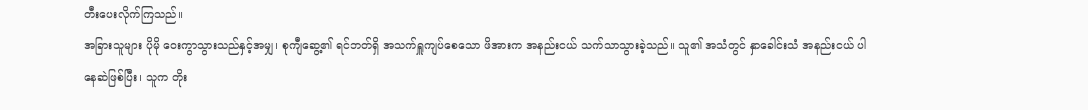တီးပေးလိုက်ကြသည်။
အခြားသူများ ပိုမို ဝေးကွာသွားသည်နှင့်အမျှ၊ စုကျီဆွေ့၏ ရင်ဘတ်ရှိ အသက်ရှူကျပ်စေသော ဖိအားက အနည်းငယ် သက်သာသွားခဲ့သည်။ သူ၏ အသံတွင် နှာခေါင်းသံ အနည်းငယ် ပါနေဆဲဖြစ်ပြီး၊ သူက တိုး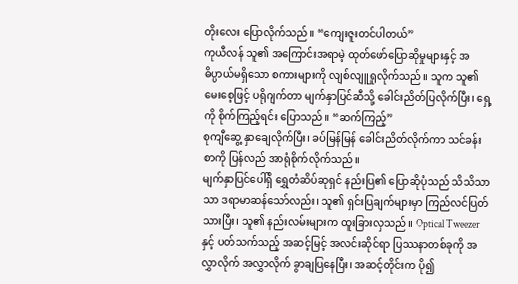တိုးလေး ပြောလိုက်သည်။ “ကျေးဇူးတင်ပါတယ်”
ကုယီလန် သူ၏ အကြောင်းအရာမဲ့ ထုတ်ဖော်ပြောဆိုမှုများနှင့် အဓိပ္ပာယ်မရှိသော စကားများကို လျစ်လျူရှုလိုက်သည်။ သူက သူ၏ မေးစေ့ဖြင့် ပရိုဂျက်တာ မျက်နှာပြင်ဆီသို့ ခေါင်းညိတ်ပြလိုက်ပြီး၊ ရှေ့ကို စိုက်ကြည့်ရင်း ပြောသည်။ “ဆက်ကြည့်”
စုကျီဆွေ့ နှာချေလိုက်ပြီး၊ ခပ်မြန်မြန် ခေါင်းညိတ်လိုက်ကာ သင်ခန်းစာကို ပြန်လည် အာရုံစိုက်လိုက်သည်။
မျက်နှာပြင်ပေါ်ရှိ ရွှေတံဆိပ်ဆုရှင် နည်းပြ၏ ပြောဆိုပုံသည် သိသိသာသာ ဒရာမာဆန်သော်လည်း၊ သူ၏ ရှင်းပြချက်များမှာ ကြည်လင်ပြတ်သားပြီး၊ သူ၏ နည်းလမ်းများက ထူးခြားလှသည်။ Optical Tweezer နှင့် ပတ်သက်သည့် အဆင့်မြင့် အလင်းဆိုင်ရာ ပြဿနာတစ်ခုကို အလွှာလိုက် အလွှာလိုက် ခွာချပြနေပြီး၊ အဆင့်တိုင်းက ပို၍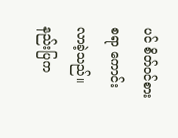ပင် စိတ်ဝင်စားစရာ ကောင်းလာခဲ့သည်။ နည်းပြက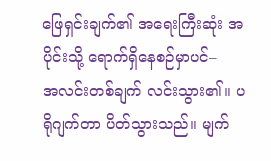ဖြေရှင်းချက်၏ အရေးကြီးဆုံး အပိုင်းသို့ ရောက်ရှိနေစဉ်မှာပင်–
အလင်းတစ်ချက် လင်းသွား၏။ ပရိုဂျက်တာ ပိတ်သွားသည်။ မျက်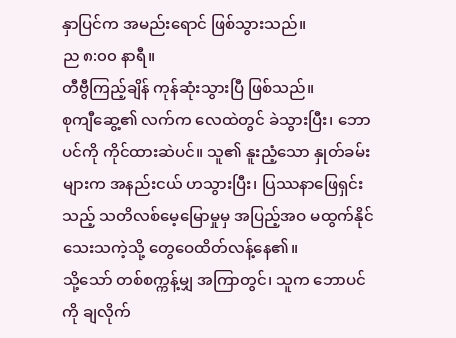နှာပြင်က အမည်းရောင် ဖြစ်သွားသည်။
ည ၈:၀၀ နာရီ။
တီဗွီကြည့်ချိန် ကုန်ဆုံးသွားပြီ ဖြစ်သည်။
စုကျီဆွေ့၏ လက်က လေထဲတွင် ခဲသွားပြီး၊ ဘောပင်ကို ကိုင်ထားဆဲပင်။ သူ၏ နူးညံ့သော နှုတ်ခမ်းများက အနည်းငယ် ဟသွားပြီး၊ ပြဿနာဖြေရှင်းသည့် သတိလစ်မေ့မြောမှုမှ အပြည့်အဝ မထွက်နိုင်သေးသကဲ့သို့ တွေဝေထိတ်လန့်နေ၏။
သို့သော် တစ်စက္ကန့်မျှ အကြာတွင်၊ သူက ဘောပင်ကို ချလိုက်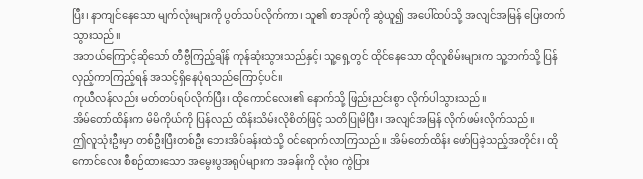ပြီး၊ နာကျင်နေသော မျက်လုံးများကို ပွတ်သပ်လိုက်ကာ၊ သူ၏ စာအုပ်ကို ဆွဲယူ၍ အပေါ်ထပ်သို့ အလျင်အမြန် ပြေးတက်သွားသည်။
အဘယ်ကြောင့်ဆိုသော် တီဗွီကြည့်ချိန် ကုန်ဆုံးသွားသည်နှင့်၊ သူ့ရှေ့တွင် ထိုင်နေသော ထိုလူစိမ်းများက သူ့ဘက်သို့ ပြန်လှည့်ကာကြည့်ရန် အသင့်ရှိနေပုံရသည်ကြောင့်ပင်။
ကုယီလန်လည်း မတ်တပ်ရပ်လိုက်ပြီး၊ ထိုကောင်လေး၏ နောက်သို့ ဖြည်းညင်းစွာ လိုက်ပါသွားသည်။
အိမ်တော်ထိန်းက မိမိကိုယ်ကို ပြန်လည် ထိန်းသိမ်းလိုစိတ်ဖြင့် သတိပြုမိပြီး၊ အလျင်အမြန် လိုက်ဖမ်းလိုက်သည်။
ဤလူသုံးဦးမှာ တစ်ဦးပြီးတစ်ဦး ဘေးအိပ်ခန်းထဲသို့ ဝင်ရောက်လာကြသည်။ အိမ်တော်ထိန်း ဖော်ပြခဲ့သည့်အတိုင်း၊ ထိုကောင်လေး စီစဉ်ထားသော အမွေးပွအရုပ်များက အခန်းကို လုံးဝ ကွဲပြား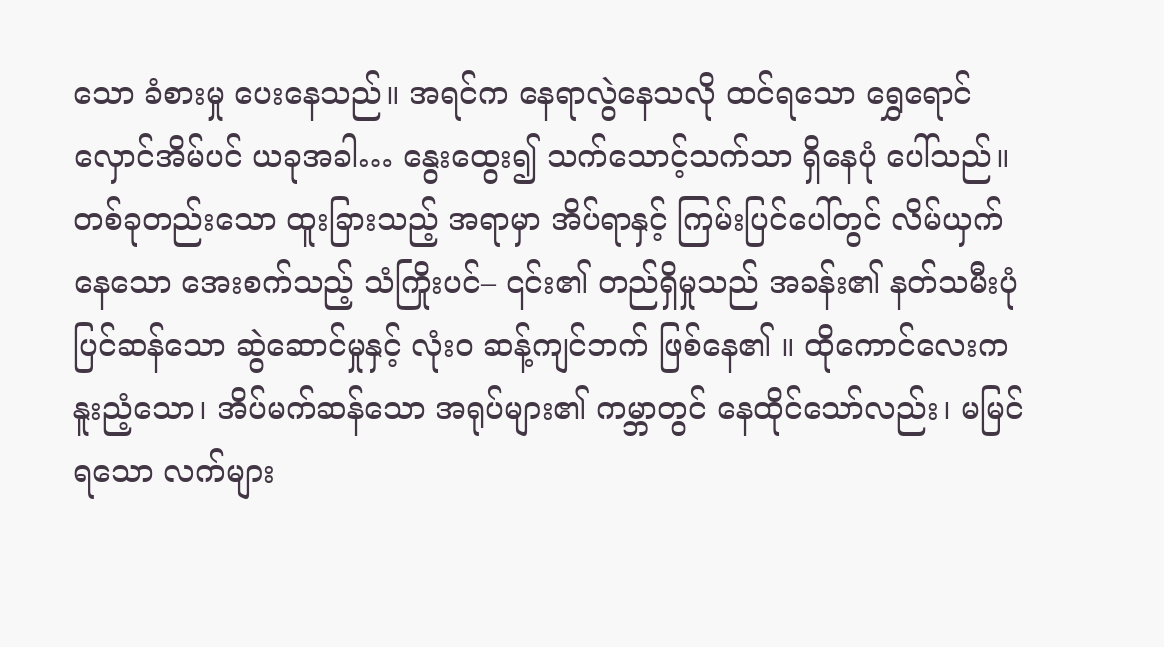သော ခံစားမှု ပေးနေသည်။ အရင်က နေရာလွဲနေသလို ထင်ရသော ရွှေရောင် လှောင်အိမ်ပင် ယခုအခါ… နွေးထွေး၍ သက်သောင့်သက်သာ ရှိနေပုံ ပေါ်သည်။
တစ်ခုတည်းသော ထူးခြားသည့် အရာမှာ အိပ်ရာနှင့် ကြမ်းပြင်ပေါ်တွင် လိမ်ယှက်နေသော အေးစက်သည့် သံကြိုးပင်– ၎င်း၏ တည်ရှိမှုသည် အခန်း၏ နတ်သမီးပုံပြင်ဆန်သော ဆွဲဆောင်မှုနှင့် လုံးဝ ဆန့်ကျင်ဘက် ဖြစ်နေ၏ ။ ထိုကောင်လေးက နူးညံ့သော၊ အိပ်မက်ဆန်သော အရုပ်များ၏ ကမ္ဘာတွင် နေထိုင်သော်လည်း၊ မမြင်ရသော လက်များ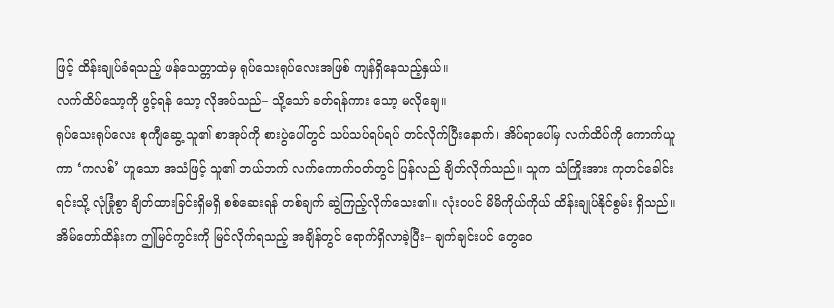ဖြင့် ထိန်းချုပ်ခံရသည့် ဖန်သေတ္တာထဲမှ ရုပ်သေးရုပ်လေးအဖြစ် ကျန်ရှိနေသည့်နှယ်။
လက်ထိပ်သော့ကို ဖွင့်ရန် သော့ လိုအပ်သည်– သို့သော် ခတ်ရန်ကား သော့ မလိုချေ။
ရုပ်သေးရုပ်လေး စုကျီဆွေ့ သူ၏ စာအုပ်ကို စားပွဲပေါ်တွင် သပ်သပ်ရပ်ရပ် တင်လိုက်ပြီးနောက်၊ အိပ်ရာပေါ်မှ လက်ထိပ်ကို ကောက်ယူကာ ‘ကလစ်’ ဟူသော အသံဖြင့် သူ၏ ဘယ်ဘက် လက်ကောက်ဝတ်တွင် ပြန်လည် ချိတ်လိုက်သည်။ သူက သံကြိုးအား ကုတင်ခေါင်းရင်းသို့ လုံခြုံစွာ ချိတ်ထားခြင်းရှိမရှိ စစ်ဆေးရန် တစ်ချက် ဆွဲကြည့်လိုက်သေး၏။ လုံးဝပင် မိမိကိုယ်ကိုယ် ထိန်းချုပ်နိုင်စွမ်း ရှိသည်။
အိမ်တော်ထိန်းက ဤမြင်ကွင်းကို မြင်လိုက်ရသည့် အချိန်တွင် ရောက်ရှိလာခဲ့ပြီး– ချက်ချင်းပင် တွေဝေ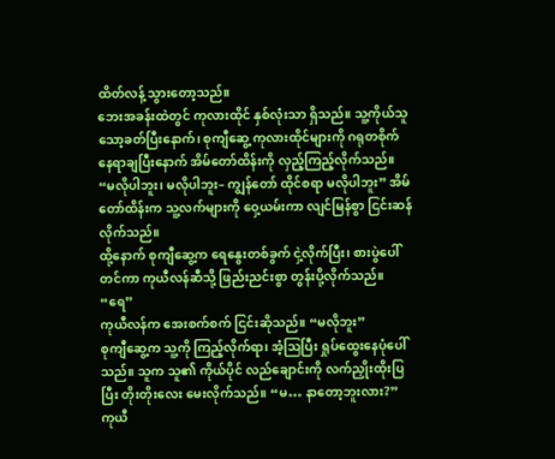ထိတ်လန့် သွားတော့သည်။
ဘေးအခန်းထဲတွင် ကုလားထိုင် နှစ်လုံးသာ ရှိသည်။ သူ့ကိုယ်သူ သော့ခတ်ပြီးနောက်၊ စုကျီဆွေ့ ကုလားထိုင်များကို ဂရုတစိုက် နေရာချပြီးနောက် အိမ်တော်ထိန်းကို လှည့်ကြည့်လိုက်သည်။
“မလိုပါဘူး၊ မလိုပါဘူး– ကျွန်တော် ထိုင်စရာ မလိုပါဘူး” အိမ်တော်ထိန်းက သူ့လက်များကို ဝှေ့ယမ်းကာ လျင်မြန်စွာ ငြင်းဆန်လိုက်သည်။
ထို့နောက် စုကျီဆွေ့က ရေနွေးတစ်ခွက် ငှဲ့လိုက်ပြီး၊ စားပွဲပေါ်တင်ကာ ကုယီလန်ဆီသို့ ဖြည်းညင်းစွာ တွန်းပို့လိုက်သည်။ “ရေ”
ကုယီလန်က အေးစက်စက် ငြင်းဆိုသည်။ “မလိုဘူး”
စုကျီဆွေ့က သူ့ကို ကြည့်လိုက်ရာ၊ အံ့ဩပြီး ရှုပ်ထွေးနေပုံပေါ်သည်။ သူက သူ၏ ကိုယ်ပိုင် လည်ချောင်းကို လက်ညှိုးထိုးပြပြီး တိုးတိုးလေး မေးလိုက်သည်။ “မ… နာတော့ဘူးလား?”
ကုယီ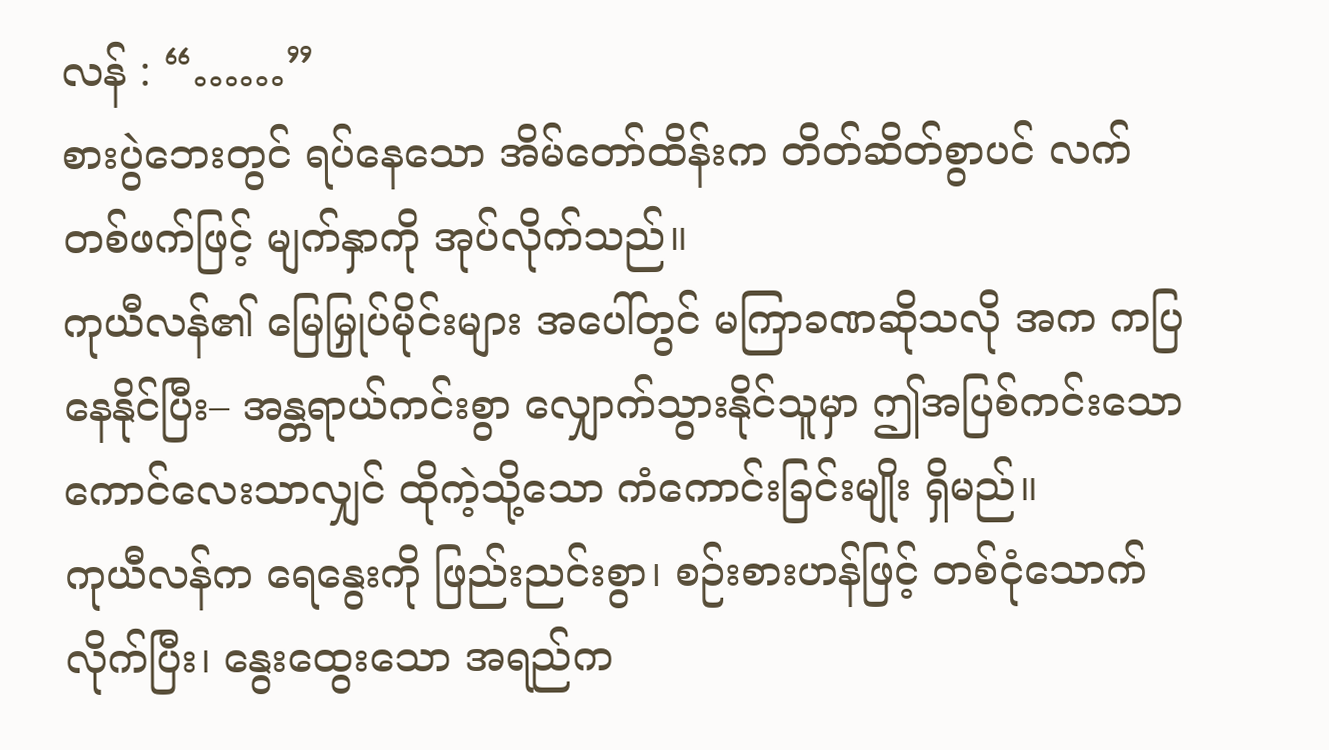လန် : “……”
စားပွဲဘေးတွင် ရပ်နေသော အိမ်တော်ထိန်းက တိတ်ဆိတ်စွာပင် လက်တစ်ဖက်ဖြင့် မျက်နှာကို အုပ်လိုက်သည်။
ကုယီလန်၏ မြေမြှုပ်မိုင်းများ အပေါ်တွင် မကြာခဏဆိုသလို အက ကပြနေနိုင်ပြီး– အန္တရာယ်ကင်းစွာ လျှောက်သွားနိုင်သူမှာ ဤအပြစ်ကင်းသော ကောင်လေးသာလျှင် ထိုကဲ့သို့သော ကံကောင်းခြင်းမျိုး ရှိမည်။
ကုယီလန်က ရေနွေးကို ဖြည်းညင်းစွာ၊ စဉ်းစားဟန်ဖြင့် တစ်ငုံသောက်လိုက်ပြီး၊ နွေးထွေးသော အရည်က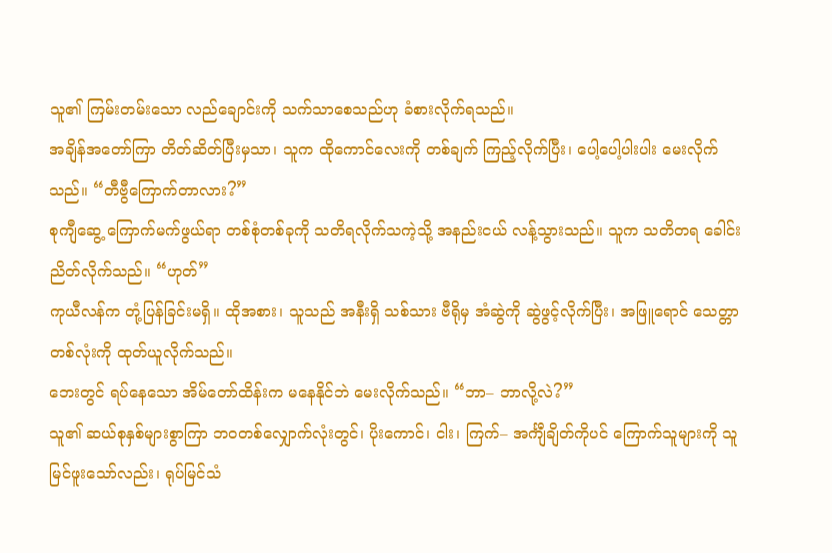သူ၏ ကြမ်းတမ်းသော လည်ချောင်းကို သက်သာစေသည်ဟု ခံစားလိုက်ရသည်။
အချိန်အတော်ကြာ တိတ်ဆိတ်ပြီးမှသာ၊ သူက ထိုကောင်လေးကို တစ်ချက် ကြည့်လိုက်ပြီး၊ ပေါ့ပေါ့ပါးပါး မေးလိုက်သည်။ “တီဗွီကြောက်တာလား?”
စုကျီဆွေ့ ကြောက်မက်ဖွယ်ရာ တစ်စုံတစ်ခုကို သတိရလိုက်သကဲ့သို့ အနည်းငယ် လန့်သွားသည်။ သူက သတိတရ ခေါင်းညိတ်လိုက်သည်။ “ဟုတ်”
ကုယီလန်က တုံ့ပြန်ခြင်းမရှိ။ ထိုအစား၊ သူသည် အနီးရှိ သစ်သား ဗီရိုမှ အံဆွဲကို ဆွဲဖွင့်လိုက်ပြီး၊ အဖြူရောင် သေတ္တာတစ်လုံးကို ထုတ်ယူလိုက်သည်။
ဘေးတွင် ရပ်နေသော အိမ်တော်ထိန်းက မနေနိုင်ဘဲ မေးလိုက်သည်။ “ဘာ– ဘာလို့လဲ?”
သူ၏ ဆယ်စုနှစ်များစွာကြာ ဘဝတစ်လျှောက်လုံးတွင်၊ ပိုးကောင်၊ ငါး၊ ကြက်– အင်္ကျီချိတ်ကိုပင် ကြောက်သူများကို သူ မြင်ဖူးသော်လည်း၊ ရုပ်မြင်သံ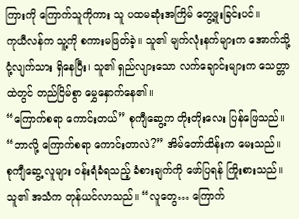ကြားကို ကြောက်သူကိုကား သူ ပထမဆုံးအကြိမ် တွေ့ဖူးခြင်းပင်။
ကုယီလန်က သူ့ကို စကားမဖြတ်ခဲ့။ သူ၏ မျက်လုံးနက်များက အောက်သို့ ငုံ့လျက်သား ရှိနေပြီး၊ သူ၏ ရှည်လျားသော လက်ချောင်းများက သေတ္တာထဲတွင် တည်ငြိမ်စွာ မွှေနှောက်နေ၏။
“ကြောက်စရာ ကောင်းတယ်” စုကျီဆွေ့က တိုးတိုးလေး ပြန်ဖြေသည်။
“ဘာလို့ ကြောက်စရာ ကောင်းတာလဲ?” အိမ်တော်ထိန်းက မေးသည်။
စုကျီဆွေ့ လူများ ဝန်းရံခံရသည့် ခံစားချက်ကို ဖော်ပြရန် ကြိုးစားသည်။ သူ၏ အသံက တုန်ယင်လာသည်။ “လူတွေ… ကြောက်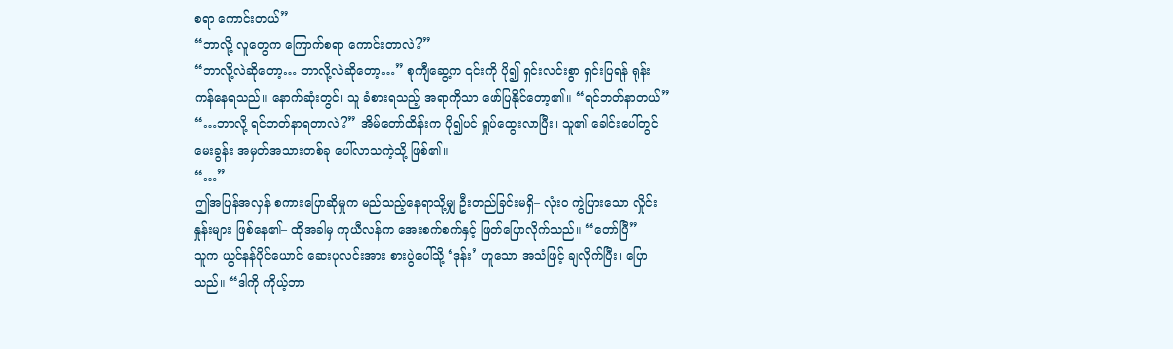စရာ ကောင်းတယ်”
“ဘာလို့ လူတွေက ကြောက်စရာ ကောင်းတာလဲ?”
“ဘာလို့လဲဆိုတော့… ဘာလို့လဲဆိုတော့…” စုကျီဆွေ့က ၎င်းကို ပို၍ ရှင်းလင်းစွာ ရှင်းပြရန် ရုန်းကန်နေရသည်။ နောက်ဆုံးတွင်၊ သူ ခံစားရသည့် အရာကိုသာ ဖော်ပြနိုင်တော့၏။ “ရင်ဘတ်နာတယ်”
“…ဘာလို့ ရင်ဘတ်နာရတာလဲ?” အိမ်တော်ထိန်းက ပို၍ပင် ရှုပ်ထွေးလာပြီး၊ သူ၏ ခေါင်းပေါ်တွင် မေးခွန်း အမှတ်အသားတစ်ခု ပေါ်လာသကဲ့သို့ ဖြစ်၏။
“…”
ဤအပြန်အလှန် စကားပြောဆိုမှုက မည်သည့်နေရာသို့မျှ ဦးတည်ခြင်းမရှိ– လုံးဝ ကွဲပြားသော လှိုင်းနှုန်းများ ဖြစ်နေ၏– ထိုအခါမှ ကုယီလန်က အေးစက်စက်နှင့် ဖြတ်ပြောလိုက်သည်။ “တော်ပြီ”
သူက ယွင်နန်ပိုင်ယောင် ဆေးပုလင်းအား စားပွဲပေါ်သို့ ‘ဒုန်း’ ဟူသော အသံဖြင့် ချလိုက်ပြီး၊ ပြောသည်။ “ဒါကို ကိုယ့်ဘာ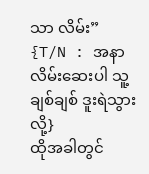သာ လိမ်း”
{T/N : အနာလိမ်းဆေးပါ သူ့ချစ်ချစ် ဒူးရဲသွားလို့}
ထိုအခါတွင်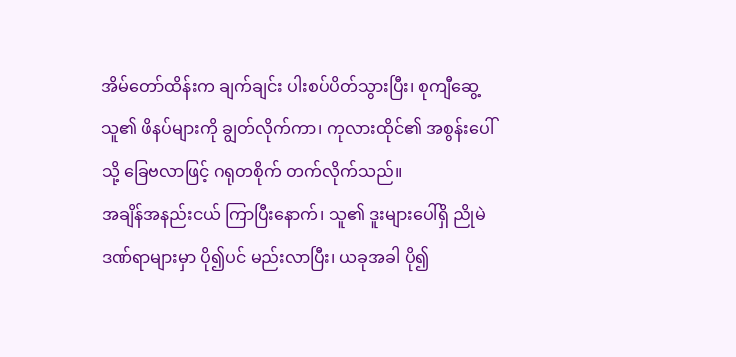အိမ်တော်ထိန်းက ချက်ချင်း ပါးစပ်ပိတ်သွားပြီး၊ စုကျီဆွေ့ သူ၏ ဖိနပ်များကို ချွတ်လိုက်ကာ၊ ကုလားထိုင်၏ အစွန်းပေါ်သို့ ခြေဗလာဖြင့် ဂရုတစိုက် တက်လိုက်သည်။
အချိန်အနည်းငယ် ကြာပြီးနောက်၊ သူ၏ ဒူးများပေါ်ရှိ ညိုမဲဒဏ်ရာများမှာ ပို၍ပင် မည်းလာပြီး၊ ယခုအခါ ပို၍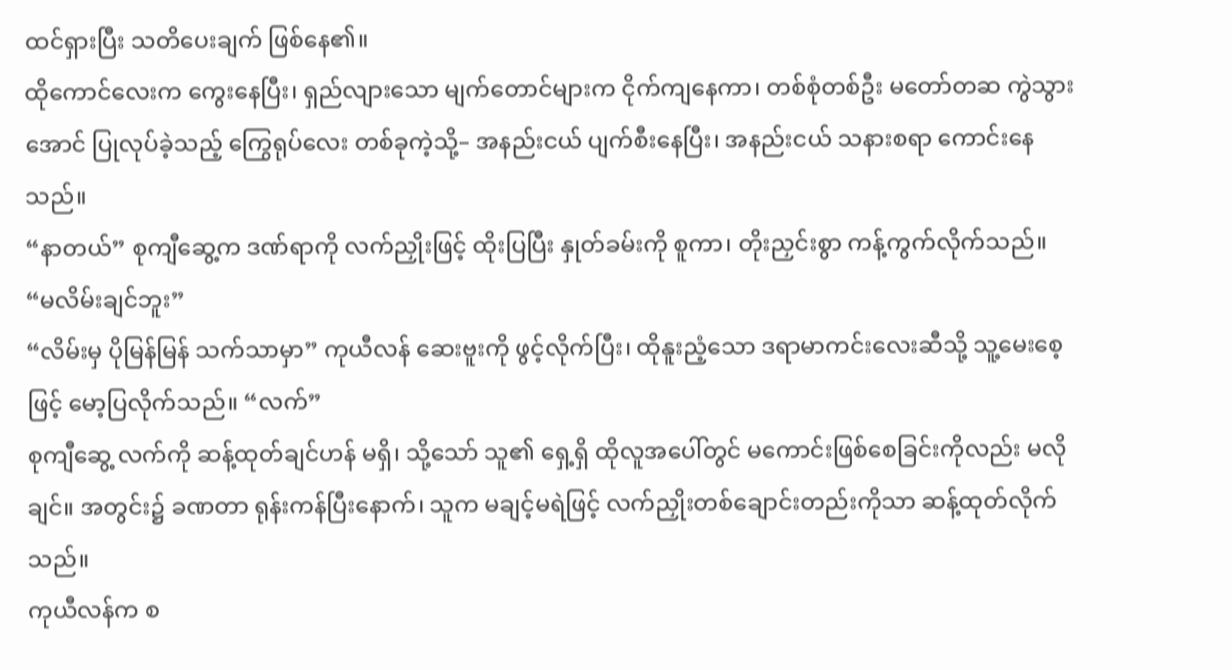ထင်ရှားပြီး သတိပေးချက် ဖြစ်နေ၏။
ထိုကောင်လေးက ကွေးနေပြီး၊ ရှည်လျားသော မျက်တောင်များက ငိုက်ကျနေကာ၊ တစ်စုံတစ်ဦး မတော်တဆ ကွဲသွားအောင် ပြုလုပ်ခဲ့သည့် ကြွေရုပ်လေး တစ်ခုကဲ့သို့– အနည်းငယ် ပျက်စီးနေပြီး၊ အနည်းငယ် သနားစရာ ကောင်းနေသည်။
“နာတယ်” စုကျီဆွေ့က ဒဏ်ရာကို လက်ညှိုးဖြင့် ထိုးပြပြီး နှုတ်ခမ်းကို စူကာ၊ တိုးညှင်းစွာ ကန့်ကွက်လိုက်သည်။ “မလိမ်းချင်ဘူး”
“လိမ်းမှ ပိုမြန်မြန် သက်သာမှာ” ကုယီလန် ဆေးဗူးကို ဖွင့်လိုက်ပြီး၊ ထိုနူးညံ့သော ဒရာမာကင်းလေးဆီသို့ သူ့မေးစေ့ဖြင့် မော့ပြလိုက်သည်။ “လက်”
စုကျီဆွေ့ လက်ကို ဆန့်ထုတ်ချင်ဟန် မရှိ၊ သို့သော် သူ၏ ရှေ့ရှိ ထိုလူအပေါ်တွင် မကောင်းဖြစ်စေခြင်းကိုလည်း မလိုချင်။ အတွင်း၌ ခဏတာ ရုန်းကန်ပြီးနောက်၊ သူက မချင့်မရဲဖြင့် လက်ညှိုးတစ်ချောင်းတည်းကိုသာ ဆန့်ထုတ်လိုက်သည်။
ကုယီလန်က စ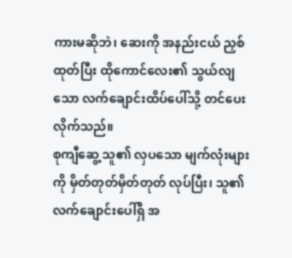ကားမဆိုဘဲ၊ ဆေးကို အနည်းငယ် ညှစ်ထုတ်ပြီး ထိုကောင်လေး၏ သွယ်လျသော လက်ချောင်းထိပ်ပေါ်သို့ တင်ပေးလိုက်သည်။
စုကျီဆွေ့ သူ၏ လှပသော မျက်လုံးများကို မှိတ်တုတ်မှိတ်တုတ် လုပ်ပြီး၊ သူ၏ လက်ချောင်းပေါ်ရှိ အ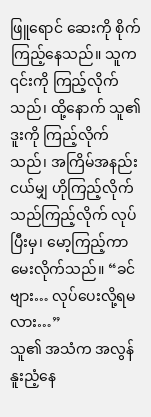ဖြူရောင် ဆေးကို စိုက်ကြည့်နေသည်။ သူက ၎င်းကို ကြည့်လိုက်သည်၊ ထို့နောက် သူ၏ ဒူးကို ကြည့်လိုက်သည်၊ အကြိမ်အနည်းငယ်မျှ ဟိုကြည့်လိုက် သည်ကြည့်လိုက် လုပ်ပြီးမှ၊ မော့ကြည့်ကာ မေးလိုက်သည်။ “ခင်ဗျား… လုပ်ပေးလို့ရမလား…”
သူ၏ အသံက အလွန်နူးညံ့နေ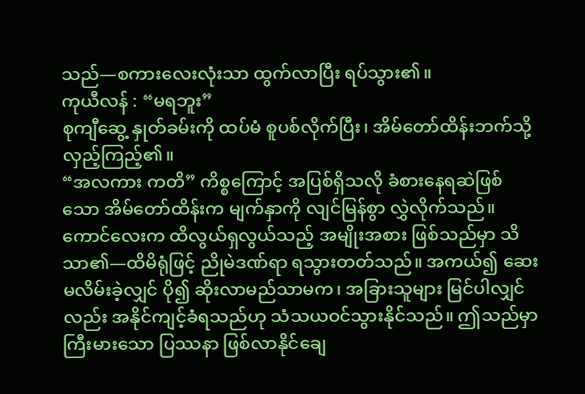သည်—စကားလေးလုံးသာ ထွက်လာပြီး ရပ်သွား၏။
ကုယီလန် : “မရဘူး”
စုကျီဆွေ့ နှုတ်ခမ်းကို ထပ်မံ စူပစ်လိုက်ပြီး၊ အိမ်တော်ထိန်းဘက်သို့ လှည့်ကြည့်၏။
“အလကား ကတိ” ကိစ္စကြောင့် အပြစ်ရှိသလို ခံစားနေရဆဲဖြစ်သော အိမ်တော်ထိန်းက မျက်နှာကို လျင်မြန်စွာ လွှဲလိုက်သည်။
ကောင်လေးက ထိလွယ်ရှလွယ်သည့် အမျိုးအစား ဖြစ်သည်မှာ သိသာ၏—ထိမိရုံဖြင့် ညိုမဲဒဏ်ရာ ရသွားတတ်သည်။ အကယ်၍ ဆေးမလိမ်းခဲ့လျှင် ပို၍ ဆိုးလာမည်သာမက၊ အခြားသူများ မြင်ပါလျှင်လည်း အနိုင်ကျင့်ခံရသည်ဟု သံသယဝင်သွားနိုင်သည်။ ဤသည်မှာ ကြီးမားသော ပြဿနာ ဖြစ်လာနိုင်ချေ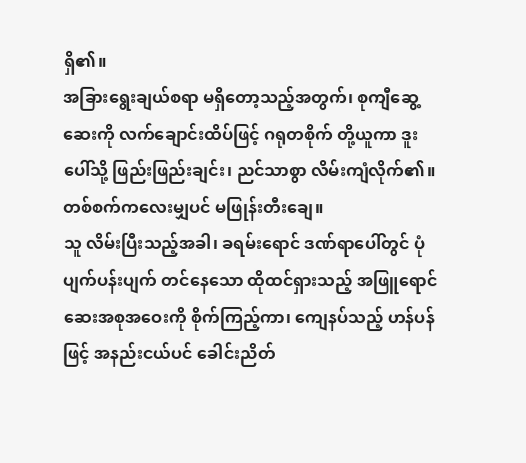ရှိ၏။
အခြားရွေးချယ်စရာ မရှိတော့သည့်အတွက်၊ စုကျီဆွေ့ ဆေးကို လက်ချောင်းထိပ်ဖြင့် ဂရုတစိုက် တို့ယူကာ ဒူးပေါ်သို့ ဖြည်းဖြည်းချင်း၊ ညင်သာစွာ လိမ်းကျံလိုက်၏။ တစ်စက်ကလေးမျှပင် မဖြုန်းတီးချေ။
သူ လိမ်းပြီးသည့်အခါ၊ ခရမ်းရောင် ဒဏ်ရာပေါ်တွင် ပုံပျက်ပန်းပျက် တင်နေသော ထိုထင်ရှားသည့် အဖြူရောင် ဆေးအစုအဝေးကို စိုက်ကြည့်ကာ၊ ကျေနပ်သည့် ဟန်ပန်ဖြင့် အနည်းငယ်ပင် ခေါင်းညိတ်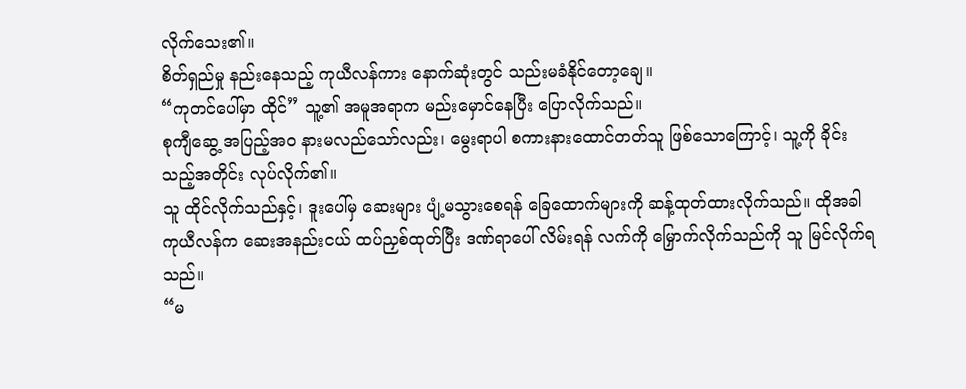လိုက်သေး၏။
စိတ်ရှည်မှု နည်းနေသည့် ကုယီလန်ကား နောက်ဆုံးတွင် သည်းမခံနိုင်တော့ချေ။
“ကုတင်ပေါ်မှာ ထိုင်” သူ့၏ အမူအရာက မည်းမှောင်နေပြီး ပြောလိုက်သည်။
စုကျီဆွေ့ အပြည့်အဝ နားမလည်သော်လည်း၊ မွေးရာပါ စကားနားထောင်တတ်သူ ဖြစ်သောကြောင့်၊ သူ့ကို ခိုင်းသည့်အတိုင်း လုပ်လိုက်၏။
သူ ထိုင်လိုက်သည်နှင့်၊ ဒူးပေါ်မှ ဆေးများ ပျံ့မသွားစေရန် ခြေထောက်များကို ဆန့်ထုတ်ထားလိုက်သည်။ ထိုအခါ ကုယီလန်က ဆေးအနည်းငယ် ထပ်ညှစ်ထုတ်ပြီး ဒဏ်ရာပေါ် လိမ်းရန် လက်ကို မြှောက်လိုက်သည်ကို သူ မြင်လိုက်ရသည်။
“မ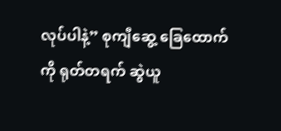လုပ်ပါနဲ့” စုကျီဆွေ့ ခြေထောက်ကို ရုတ်တရက် ဆွဲယူ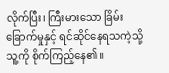လိုက်ပြီး၊ ကြီးမားသော ခြိမ်းခြောက်မှုနှင့် ရင်ဆိုင်နေရသကဲ့သို့ သူ့ကို စိုက်ကြည့်နေ၏။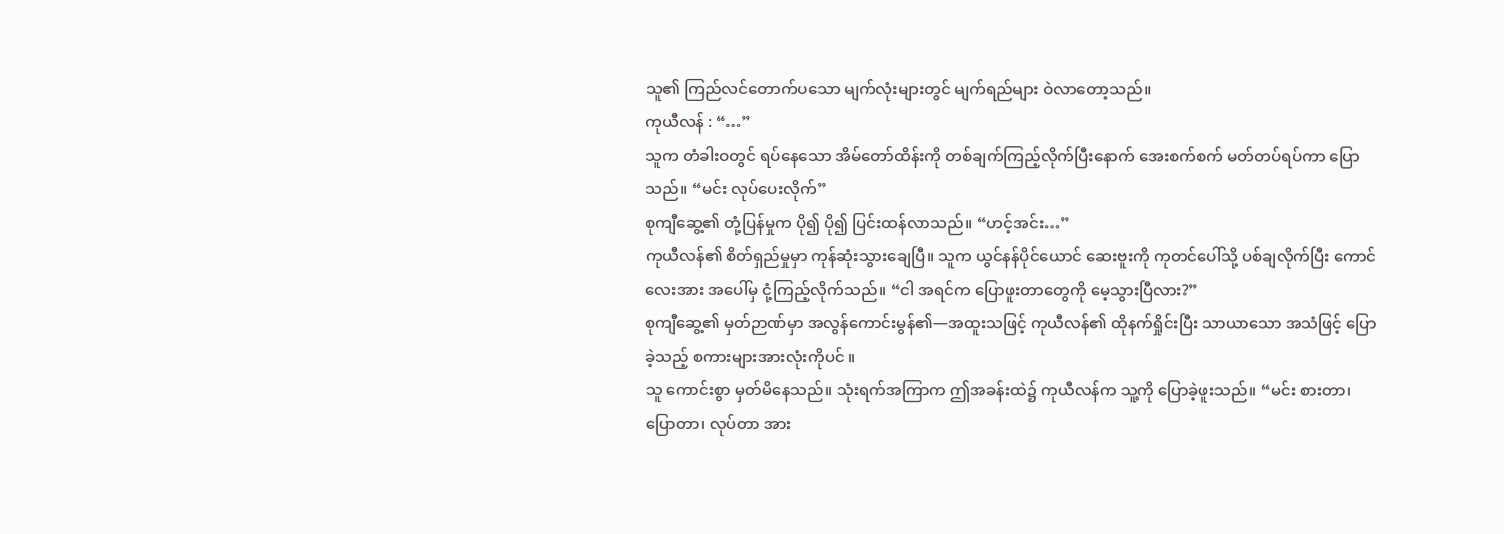သူ၏ ကြည်လင်တောက်ပသော မျက်လုံးများတွင် မျက်ရည်များ ဝဲလာတော့သည်။
ကုယီလန် : “…”
သူက တံခါးဝတွင် ရပ်နေသော အိမ်တော်ထိန်းကို တစ်ချက်ကြည့်လိုက်ပြီးနောက် အေးစက်စက် မတ်တပ်ရပ်ကာ ပြောသည်။ “မင်း လုပ်ပေးလိုက်”
စုကျီဆွေ့၏ တုံ့ပြန်မှုက ပို၍ ပို၍ ပြင်းထန်လာသည်။ “ဟင့်အင်း…”
ကုယီလန်၏ စိတ်ရှည်မှုမှာ ကုန်ဆုံးသွားချေပြီ။ သူက ယွင်နန်ပိုင်ယောင် ဆေးဗူးကို ကုတင်ပေါ်သို့ ပစ်ချလိုက်ပြီး ကောင်လေးအား အပေါ်မှ ငုံ့ကြည့်လိုက်သည်။ “ငါ အရင်က ပြောဖူးတာတွေကို မေ့သွားပြီလား?”
စုကျီဆွေ့၏ မှတ်ဉာဏ်မှာ အလွန်ကောင်းမွန်၏—အထူးသဖြင့် ကုယီလန်၏ ထိုနက်ရှိုင်းပြီး သာယာသော အသံဖြင့် ပြောခဲ့သည့် စကားများအားလုံးကိုပင် ။
သူ ကောင်းစွာ မှတ်မိနေသည်။ သုံးရက်အကြာက ဤအခန်းထဲ၌ ကုယီလန်က သူ့ကို ပြောခဲ့ဖူးသည်။ “မင်း စားတာ၊ ပြောတာ၊ လုပ်တာ အား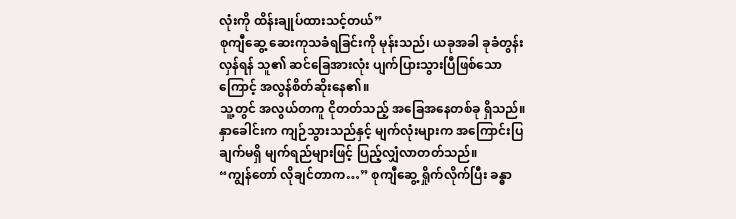လုံးကို ထိန်းချုပ်ထားသင့်တယ်”
စုကျီဆွေ့ ဆေးကုသခံရခြင်းကို မုန်းသည်၊ ယခုအခါ ခုခံတွန်းလှန်ရန် သူ၏ ဆင်ခြေအားလုံး ပျက်ပြားသွားပြီဖြစ်သောကြောင့် အလွန်စိတ်ဆိုးနေ၏။
သူ့တွင် အလွယ်တကူ ငိုတတ်သည့် အခြေအနေတစ်ခု ရှိသည်။ နှာခေါင်းက ကျဉ်သွားသည်နှင့် မျက်လုံးများက အကြောင်းပြချက်မရှိ မျက်ရည်များဖြင့် ပြည့်လျှံလာတတ်သည်။
“ကျွန်တော် လိုချင်တာက…” စုကျီဆွေ့ ရှိုက်လိုက်ပြီး ခန္ဓာ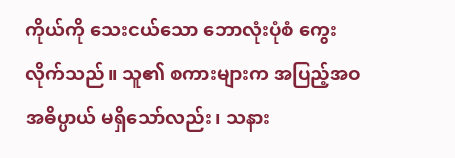ကိုယ်ကို သေးငယ်သော ဘောလုံးပုံစံ ကွေးလိုက်သည်။ သူ၏ စကားများက အပြည့်အဝ အဓိပ္ပာယ် မရှိသော်လည်း၊ သနား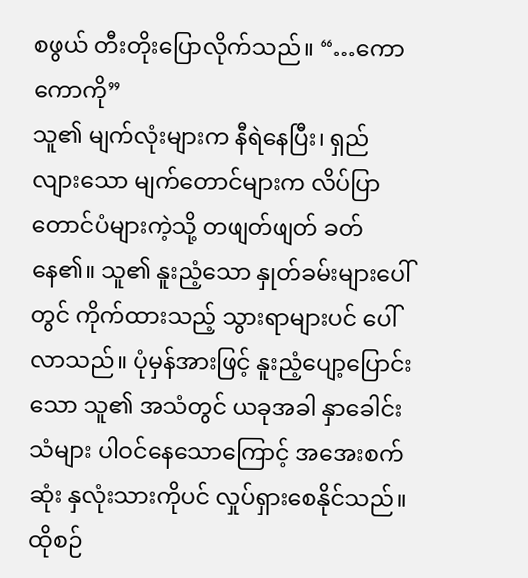စဖွယ် တီးတိုးပြောလိုက်သည်။ “…ကောကောကို”
သူ၏ မျက်လုံးများက နီရဲနေပြီး၊ ရှည်လျားသော မျက်တောင်များက လိပ်ပြာတောင်ပံများကဲ့သို့ တဖျတ်ဖျတ် ခတ်နေ၏။ သူ၏ နူးညံ့သော နှုတ်ခမ်းများပေါ်တွင် ကိုက်ထားသည့် သွားရာများပင် ပေါ်လာသည်။ ပုံမှန်အားဖြင့် နူးညံ့ပျော့ပြောင်းသော သူ၏ အသံတွင် ယခုအခါ နှာခေါင်းသံများ ပါဝင်နေသောကြောင့် အအေးစက်ဆုံး နှလုံးသားကိုပင် လှုပ်ရှားစေနိုင်သည်။
ထိုစဉ်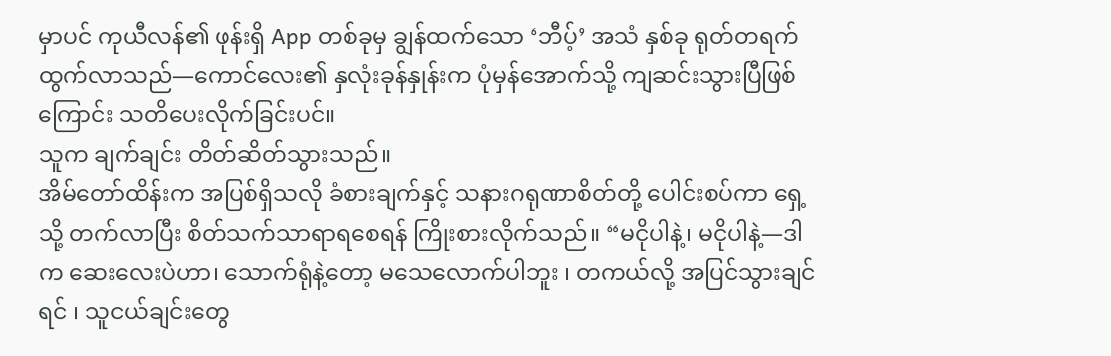မှာပင် ကုယီလန်၏ ဖုန်းရှိ App တစ်ခုမှ ချွန်ထက်သော ‘ဘီပ့်’ အသံ နှစ်ခု ရုတ်တရက် ထွက်လာသည်—ကောင်လေး၏ နှလုံးခုန်နှုန်းက ပုံမှန်အောက်သို့ ကျဆင်းသွားပြီဖြစ်ကြောင်း သတိပေးလိုက်ခြင်းပင်။
သူက ချက်ချင်း တိတ်ဆိတ်သွားသည်။
အိမ်တော်ထိန်းက အပြစ်ရှိသလို ခံစားချက်နှင့် သနားဂရုဏာစိတ်တို့ ပေါင်းစပ်ကာ ရှေ့သို့ တက်လာပြီး စိတ်သက်သာရာရစေရန် ကြိုးစားလိုက်သည်။ “မငိုပါနဲ့၊ မငိုပါနဲ့—ဒါက ဆေးလေးပဲဟာ၊ သောက်ရုံနဲ့တော့ မသေလောက်ပါဘူး ၊ တကယ်လို့ အပြင်သွားချင်ရင် ၊ သူငယ်ချင်းတွေ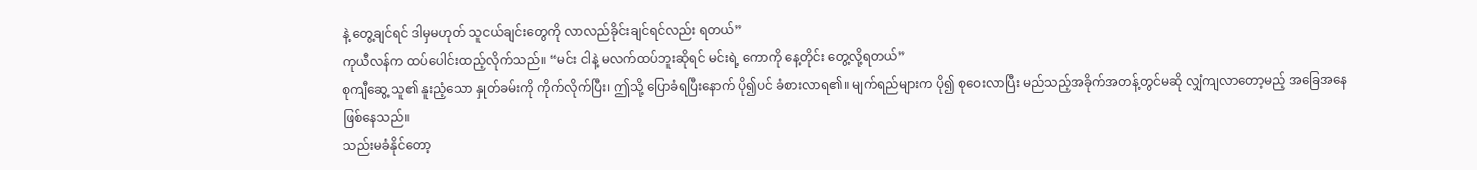နဲ့ တွေ့ချင်ရင် ဒါမှမဟုတ် သူငယ်ချင်းတွေကို လာလည်ခိုင်းချင်ရင်လည်း ရတယ်”
ကုယီလန်က ထပ်ပေါင်းထည့်လိုက်သည်။ “မင်း ငါနဲ့ မလက်ထပ်ဘူးဆိုရင် မင်းရဲ့ ကောကို နေ့တိုင်း တွေ့လို့ရတယ်”
စုကျီဆွေ့ သူ၏ နူးညံ့သော နှုတ်ခမ်းကို ကိုက်လိုက်ပြီး၊ ဤသို့ ပြောခံရပြီးနောက် ပို၍ပင် ခံစားလာရ၏။ မျက်ရည်များက ပို၍ စုဝေးလာပြီး မည်သည့်အခိုက်အတန့်တွင်မဆို လျှံကျလာတော့မည့် အခြေအနေ ဖြစ်နေသည်။
သည်းမခံနိုင်တော့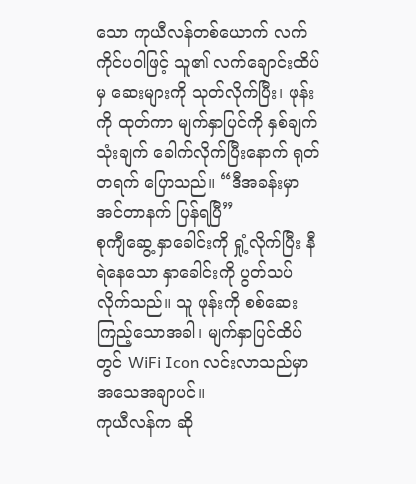သော ကုယီလန်တစ်ယောက် လက်ကိုင်ပဝါဖြင့် သူ၏ လက်ချောင်းထိပ်မှ ဆေးများကို သုတ်လိုက်ပြီး၊ ဖုန်းကို ထုတ်ကာ မျက်နှာပြင်ကို နှစ်ချက် သုံးချက် ခေါက်လိုက်ပြီးနောက် ရုတ်တရက် ပြောသည်။ “ဒီအခန်းမှာ အင်တာနက် ပြန်ရပြီ”
စုကျီဆွေ့ နှာခေါင်းကို ရှုံ့လိုက်ပြီး နီရဲနေသော နှာခေါင်းကို ပွတ်သပ်လိုက်သည်။ သူ ဖုန်းကို စစ်ဆေးကြည့်သောအခါ၊ မျက်နှာပြင်ထိပ်တွင် WiFi Icon လင်းလာသည်မှာ အသေအချာပင်။
ကုယီလန်က ဆို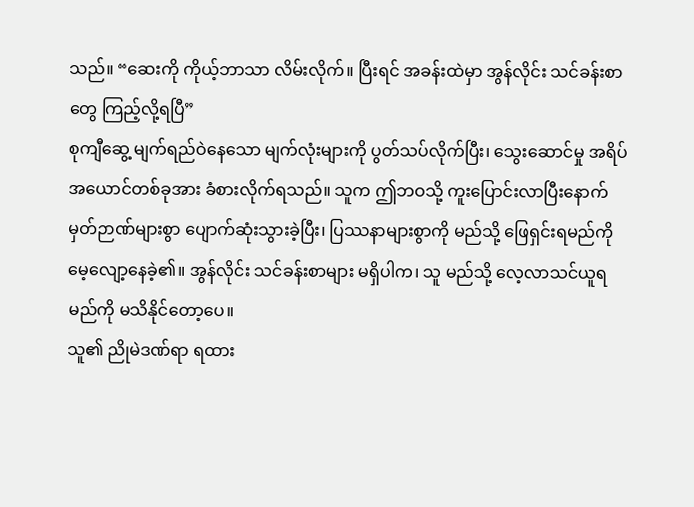သည်။ “ဆေးကို ကိုယ့်ဘာသာ လိမ်းလိုက်။ ပြီးရင် အခန်းထဲမှာ အွန်လိုင်း သင်ခန်းစာတွေ ကြည့်လို့ရပြီ”
စုကျီဆွေ့ မျက်ရည်ဝဲနေသော မျက်လုံးများကို ပွတ်သပ်လိုက်ပြီး၊ သွေးဆောင်မှု အရိပ်အယောင်တစ်ခုအား ခံစားလိုက်ရသည်။ သူက ဤဘဝသို့ ကူးပြောင်းလာပြီးနောက် မှတ်ဉာဏ်များစွာ ပျောက်ဆုံးသွားခဲ့ပြီး၊ ပြဿနာများစွာကို မည်သို့ ဖြေရှင်းရမည်ကို မေ့လျော့နေခဲ့၏။ အွန်လိုင်း သင်ခန်းစာများ မရှိပါက၊ သူ မည်သို့ လေ့လာသင်ယူရမည်ကို မသိနိုင်တော့ပေ။
သူ၏ ညိုမဲဒဏ်ရာ ရထား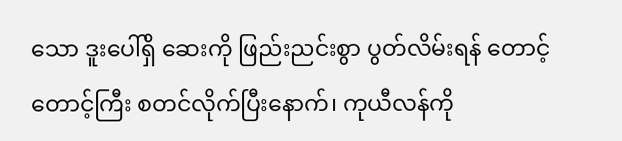သော ဒူးပေါ်ရှိ ဆေးကို ဖြည်းညင်းစွာ ပွတ်လိမ်းရန် တောင့်တောင့်ကြီး စတင်လိုက်ပြီးနောက်၊ ကုယီလန်ကို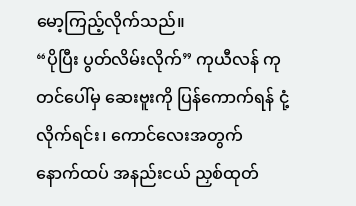မော့ကြည့်လိုက်သည်။
“ပိုပြီး ပွတ်လိမ်းလိုက်” ကုယီလန် ကုတင်ပေါ်မှ ဆေးဗူးကို ပြန်ကောက်ရန် ငုံ့လိုက်ရင်း၊ ကောင်လေးအတွက် နောက်ထပ် အနည်းငယ် ညှစ်ထုတ်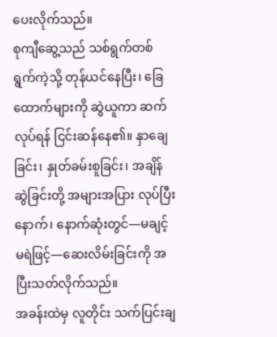ပေးလိုက်သည်။
စုကျီဆွေ့သည် သစ်ရွက်တစ်ရွက်ကဲ့သို့ တုန်ယင်နေပြီး၊ ခြေထောက်များကို ဆွဲယူကာ ဆက်လုပ်ရန် ငြင်းဆန်နေ၏။ နှာချေခြင်း၊ နှုတ်ခမ်းစူခြင်း၊ အချိန်ဆွဲခြင်းတို့ အများအပြား လုပ်ပြီးနောက်၊ နောက်ဆုံးတွင်—မချင့်မရဲဖြင့်—ဆေးလိမ်းခြင်းကို အပြီးသတ်လိုက်သည်။
အခန်းထဲမှ လူတိုင်း သက်ပြင်းချ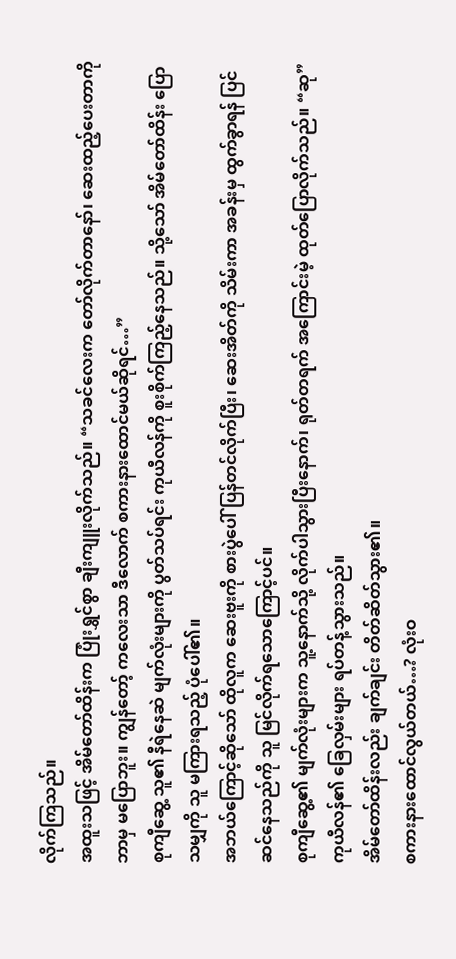လိုက်ကြသည်။
အထူးသဖြင့် အိမ်တော်ထိန်းက ပြုံးရွှင်စွာ ချီးကျူးလိုက်သည်။ “သခင်လေးက တော်လိုက်တာနော်၊ ဆေးထည့်ပေးတာကို ဘာမှ မပြောဘူး။ ကျွန်တော့် ကလေးသာ ဒီလောက် စကားနားထောင်မယ်ဆိုရင်…”
စုကျီဆွေ့ သူ၏ နီရဲနေဆဲ မျက်လုံးများကို ပွတ်သပ်ရင်း ကုယီလန်ကို စူးစိုက်ကြည့်နေသည်။ သို့သော် အိမ်တော်ထိန်း ပြောသမျှကို သူ မကြားရသည့် ပုံပေါ်၏။
အဘယ်ကြောင့်ဆိုသော် ထိုလူက ဆေးဗူးကို စားပွဲပေါ် ပြန်တင်လိုက်ပြီး၊ ဆေးအိတ်ကို သိမ်းကာ အခန်းမှ ထွက်ခွာရန် ပြင်ဆင်နေသည်ကို သူ မြင်လိုက်ရသောကြောင့်ပင်။
စုကျီဆွေ့၏ မျက်လုံးများက သူ့နောက်သို့ လိုက်ပါသွားပြီးနောက်၊ ရုတ်တရက် အကြောင်းမဲ့ ထုတ်ပြောလိုက်သည်။ “ဆု”
ကုယီလန်၏ ခြေလှမ်းများ ရပ်တန့်သွားသည်။
အိမ်တော်ထိန်းလည်း ချက်ချင်း တိတ်ဆိတ်သွား၏။
စကားနားထောင်လွယ်တယ်…? လုံးဝ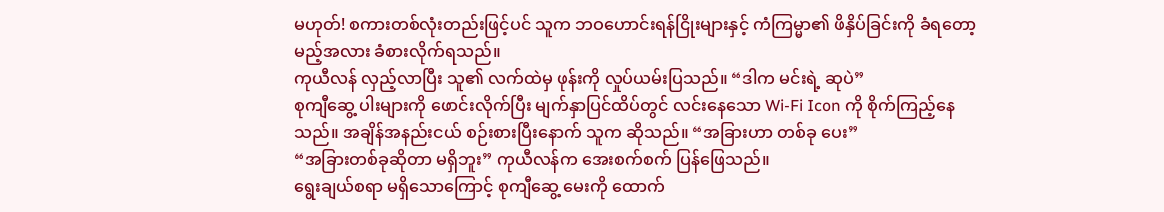မဟုတ်! စကားတစ်လုံးတည်းဖြင့်ပင် သူက ဘဝဟောင်းရန်ငြိုးများနှင့် ကံကြမ္မာ၏ ဖိနှိပ်ခြင်းကို ခံရတော့မည့်အလား ခံစားလိုက်ရသည်။
ကုယီလန် လှည့်လာပြီး သူ၏ လက်ထဲမှ ဖုန်းကို လှုပ်ယမ်းပြသည်။ “ဒါက မင်းရဲ့ ဆုပဲ”
စုကျီဆွေ့ ပါးများကို ဖောင်းလိုက်ပြီး မျက်နှာပြင်ထိပ်တွင် လင်းနေသော Wi-Fi Icon ကို စိုက်ကြည့်နေသည်။ အချိန်အနည်းငယ် စဉ်းစားပြီးနောက် သူက ဆိုသည်။ “အခြားဟာ တစ်ခု ပေး”
“အခြားတစ်ခုဆိုတာ မရှိဘူး” ကုယီလန်က အေးစက်စက် ပြန်ဖြေသည်။
ရွေးချယ်စရာ မရှိသောကြောင့် စုကျီဆွေ့ မေးကို ထောက်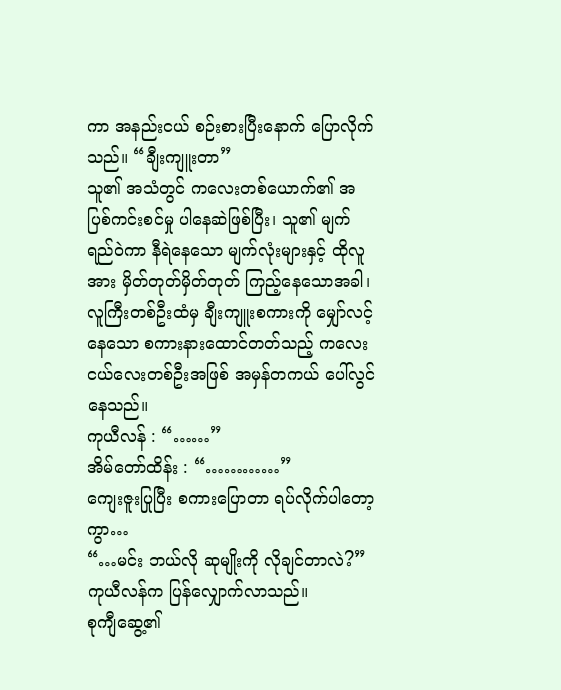ကာ အနည်းငယ် စဉ်းစားပြီးနောက် ပြောလိုက်သည်။ “ချီးကျူးတာ”
သူ၏ အသံတွင် ကလေးတစ်ယောက်၏ အပြစ်ကင်းစင်မှု ပါနေဆဲဖြစ်ပြီး၊ သူ၏ မျက်ရည်ဝဲကာ နီရဲနေသော မျက်လုံးများနှင့် ထိုလူအား မှိတ်တုတ်မှိတ်တုတ် ကြည့်နေသောအခါ၊ လူကြီးတစ်ဦးထံမှ ချီးကျူးစကားကို မျှော်လင့်နေသော စကားနားထောင်တတ်သည့် ကလေးငယ်လေးတစ်ဦးအဖြစ် အမှန်တကယ် ပေါ်လွင်နေသည်။
ကုယီလန် : “……”
အိမ်တော်ထိန်း : “…………”
ကျေးဇူးပြုပြီး စကားပြောတာ ရပ်လိုက်ပါတော့ကွာ…
“…မင်း ဘယ်လို ဆုမျိုးကို လိုချင်တာလဲ?” ကုယီလန်က ပြန်လျှောက်လာသည်။
စုကျီဆွေ့၏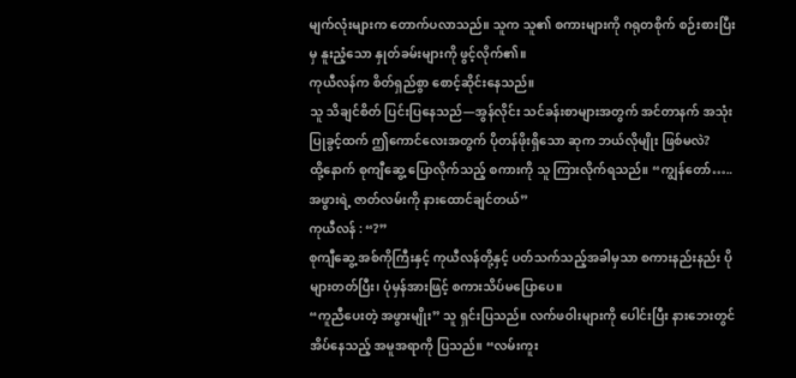မျက်လုံးများက တောက်ပလာသည်။ သူက သူ၏ စကားများကို ဂရုတစိုက် စဉ်းစားပြီးမှ နူးညံ့သော နှုတ်ခမ်းများကို ဖွင့်လိုက်၏။
ကုယီလန်က စိတ်ရှည်စွာ စောင့်ဆိုင်းနေသည်။
သူ သိချင်စိတ် ပြင်းပြနေသည်—အွန်လိုင်း သင်ခန်းစာများအတွက် အင်တာနက် အသုံးပြုခွင့်ထက် ဤကောင်လေးအတွက် ပိုတန်ဖိုးရှိသော ဆုက ဘယ်လိုမျိုး ဖြစ်မလဲ?
ထို့နောက် စုကျီဆွေ့ ပြောလိုက်သည့် စကားကို သူ ကြားလိုက်ရသည်။ “ကျွန်တော်….. အဖွားရဲ့ ဇာတ်လမ်းကို နားထောင်ချင်တယ်”
ကုယီလန် : “?”
စုကျီဆွေ့ အစ်ကိုကြီးနှင့် ကုယီလန်တို့နှင့် ပတ်သက်သည့်အခါမှသာ စကားနည်းနည်း ပိုများတတ်ပြီး၊ ပုံမှန်အားဖြင့် စကားသိပ်မပြောပေ။
“ကူညီပေးတဲ့ အဖွားမျိုး” သူ ရှင်းပြသည်။ လက်ဖဝါးများကို ပေါင်းပြီး နားဘေးတွင် အိပ်နေသည့် အမူအရာကို ပြသည်။ “လမ်းကူး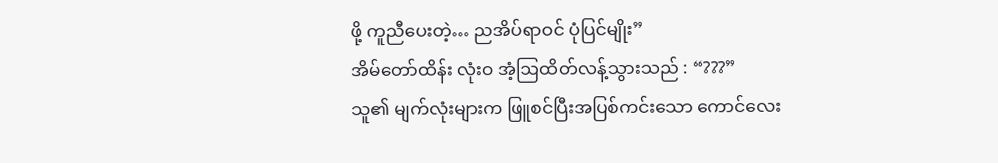ဖို့ ကူညီပေးတဲ့… ညအိပ်ရာဝင် ပုံပြင်မျိုး”
အိမ်တော်ထိန်း လုံးဝ အံ့ဩထိတ်လန့်သွားသည် : “???”
သူ၏ မျက်လုံးများက ဖြူစင်ပြီးအပြစ်ကင်းသော ကောင်လေး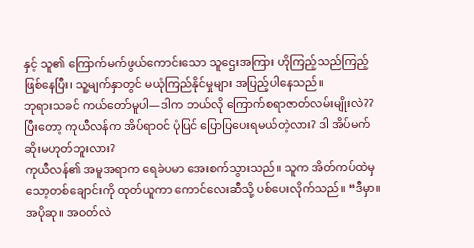နှင့် သူ၏ ကြောက်မက်ဖွယ်ကောင်းသော သူဌေးအကြား ဟိုကြည့်သည်ကြည့် ဖြစ်နေပြီး၊ သူ့မျက်နှာတွင် မယုံကြည်နိုင်မှုများ အပြည့်ပါနေသည်။
ဘုရားသခင် ကယ်တော်မူပါ—ဒါက ဘယ်လို ကြောက်စရာဇာတ်လမ်းမျိုးလဲ??
ပြီးတော့ ကုယီလန်က အိပ်ရာဝင် ပုံပြင် ပြောပြပေးရမယ်တဲ့လား? ဒါ အိပ်မက်ဆိုးမဟုတ်ဘူးလား?
ကုယီလန်၏ အမူအရာက ရေခဲပမာ အေးစက်သွားသည်။ သူက အိတ်ကပ်ထဲမှ သော့တစ်ချောင်းကို ထုတ်ယူကာ ကောင်လေးဆီသို့ ပစ်ပေးလိုက်သည်။ “ဒီမှာ။ အပိုဆု။ အဝတ်လဲ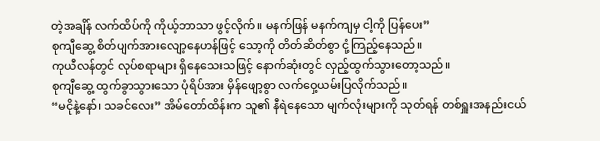တဲ့အချိန် လက်ထိပ်ကို ကိုယ့်ဘာသာ ဖွင့်လိုက်။ မနက်ဖြန် မနက်ကျမှ ငါ့ကို ပြန်ပေး”
စုကျီဆွေ့ စိတ်ပျက်အားလျော့နေဟန်ဖြင့် သော့ကို တိတ်ဆိတ်စွာ ငုံ့ကြည့်နေသည်။
ကုယီလန်တွင် လုပ်စရာများ ရှိနေသေးသဖြင့် နောက်ဆုံးတွင် လှည့်ထွက်သွားတော့သည်။
စုကျီဆွေ့ ထွက်ခွာသွားသော ပုံရိပ်အား မှိန်ဖျော့စွာ လက်ဝှေ့ယမ်းပြလိုက်သည်။
“မငိုနဲ့နော်၊ သခင်လေး” အိမ်တော်ထိန်းက သူ၏ နီရဲနေသော မျက်လုံးများကို သုတ်ရန် တစ်ရှူးအနည်းငယ်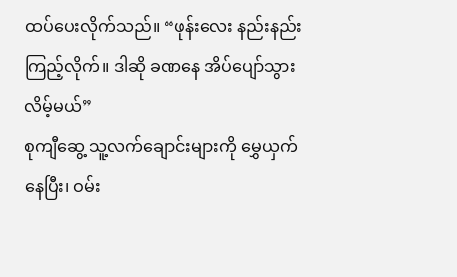ထပ်ပေးလိုက်သည်။ “ဖုန်းလေး နည်းနည်းကြည့်လိုက်။ ဒါဆို ခဏနေ အိပ်ပျော်သွားလိမ့်မယ်”
စုကျီဆွေ့ သူ့လက်ချောင်းများကို မွှေယှက်နေပြီး၊ ဝမ်း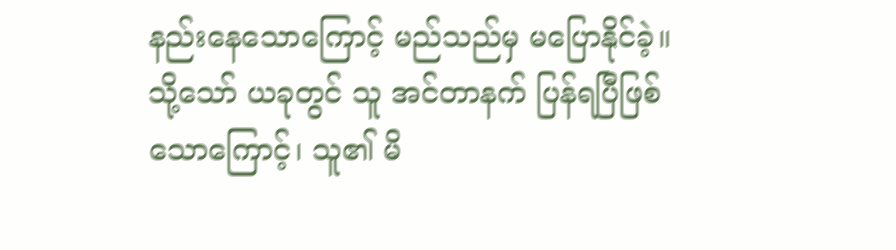နည်းနေသောကြောင့် မည်သည်မှ မပြောနိုင်ခဲ့။
သို့သော် ယခုတွင် သူ အင်တာနက် ပြန်ရပြီဖြစ်သောကြောင့်၊ သူ၏ မိ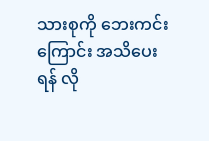သားစုကို ဘေးကင်းကြောင်း အသိပေးရန် လို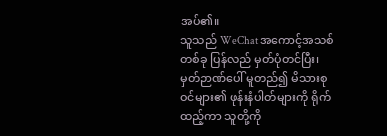အပ်၏။
သူသည် WeChat အကောင့်အသစ်တစ်ခု ပြန်လည် မှတ်ပုံတင်ပြီး၊ မှတ်ဉာဏ်ပေါ် မူတည်၍ မိသားစုဝင်များ၏ ဖုန်းနံပါတ်များကို ရိုက်ထည့်ကာ သူတို့ကို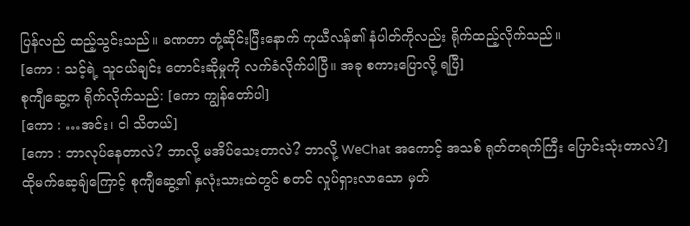ပြန်လည် ထည့်သွင်းသည်။ ခဏတာ တုံ့ဆိုင်းပြီးနောက် ကုယီလန်၏ နံပါတ်ကိုလည်း ရိုက်ထည့်လိုက်သည်။
[ကော : သင့်ရဲ့ သူငယ်ချင်း တောင်းဆိုမှုကို လက်ခံလိုက်ပါပြီ။ အခု စကားပြောလို့ ရပြီ]
စုကျီဆွေ့က ရိုက်လိုက်သည်: [ကော ကျွန်တော်ပါ]
[ကော : …အင်း၊ ငါ သိတယ်]
[ကော : ဘာလုပ်နေတာလဲ? ဘာလို့ မအိပ်သေးတာလဲ? ဘာလို့ WeChat အကောင့် အသစ် ရုတ်တရက်ကြီး ပြောင်းသုံးတာလဲ?]
ထိုမက်ဆေ့ချ်ကြောင့် စုကျီဆွေ့၏ နှလုံးသားထဲတွင် စတင် လှုပ်ရှားလာသော မှတ်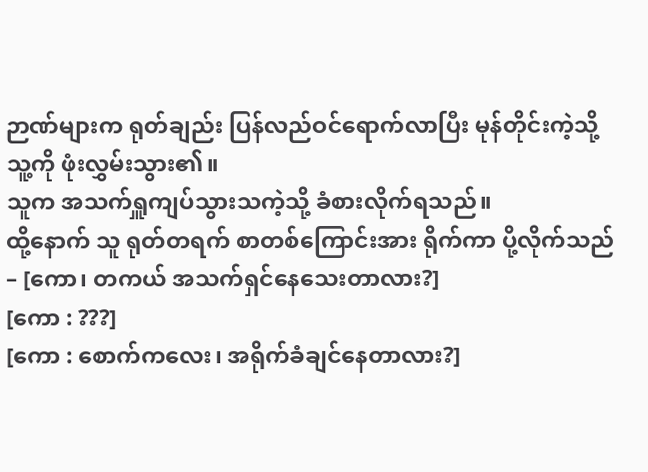ဉာဏ်များက ရုတ်ချည်း ပြန်လည်ဝင်ရောက်လာပြီး မုန်တိုင်းကဲ့သို့ သူ့ကို ဖုံးလွှမ်းသွား၏။
သူက အသက်ရှူကျပ်သွားသကဲ့သို့ ခံစားလိုက်ရသည်။
ထို့နောက် သူ ရုတ်တရက် စာတစ်ကြောင်းအား ရိုက်ကာ ပို့လိုက်သည်– [ကော၊ တကယ် အသက်ရှင်နေသေးတာလား?]
[ကော : ???]
[ကော : စောက်ကလေး၊ အရိုက်ခံချင်နေတာလား?]